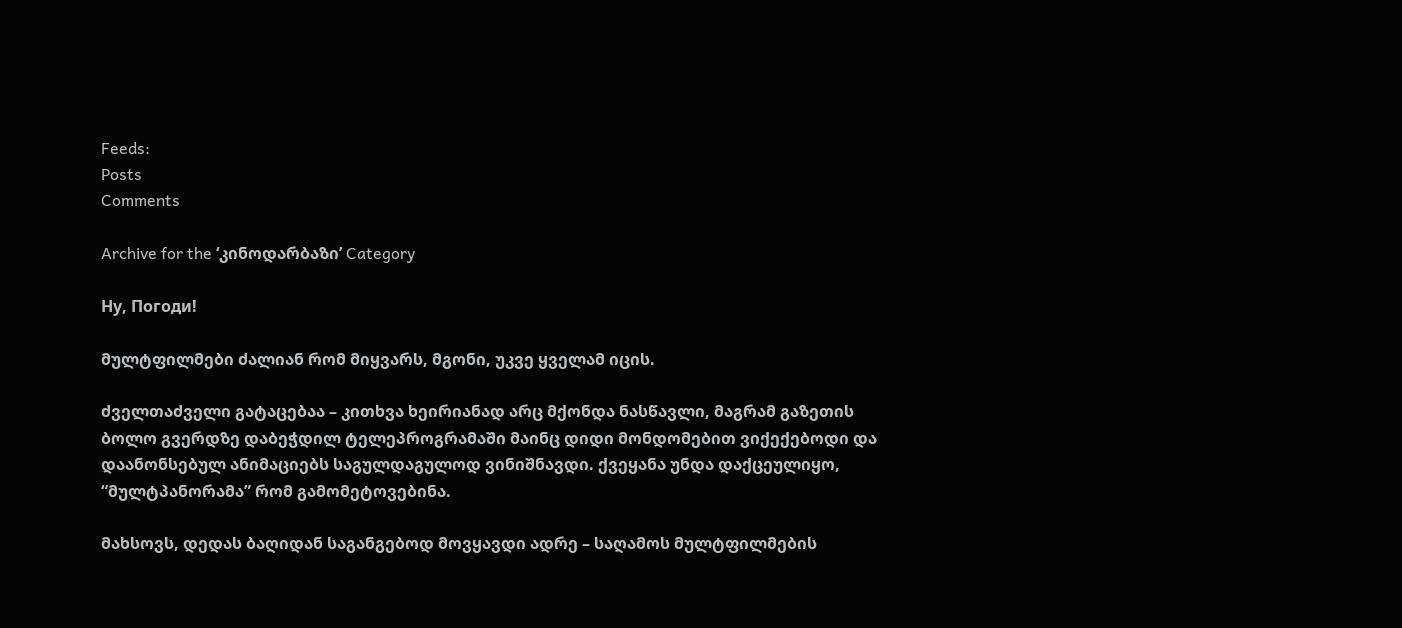Feeds:
Posts
Comments

Archive for the ‘კინოდარბაზი’ Category

Ну, Погоди!

მულტფილმები ძალიან რომ მიყვარს, მგონი, უკვე ყველამ იცის.

ძველთაძველი გატაცებაა – კითხვა ხეირიანად არც მქონდა ნასწავლი, მაგრამ გაზეთის ბოლო გვერდზე დაბეჭდილ ტელეპროგრამაში მაინც დიდი მონდომებით ვიქექებოდი და დაანონსებულ ანიმაციებს საგულდაგულოდ ვინიშნავდი. ქვეყანა უნდა დაქცეულიყო, “მულტპანორამა” რომ გამომეტოვებინა.

მახსოვს, დედას ბაღიდან საგანგებოდ მოვყავდი ადრე – საღამოს მულტფილმების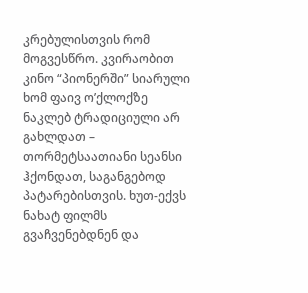კრებულისთვის რომ მოგვესწრო. კვირაობით კინო “პიონერში” სიარული ხომ ფაივ ო’ქლოქზე ნაკლებ ტრადიციული არ გახლდათ – თორმეტსაათიანი სეანსი ჰქონდათ, საგანგებოდ პატარებისთვის. ხუთ-ექვს ნახატ ფილმს გვაჩვენებდნენ და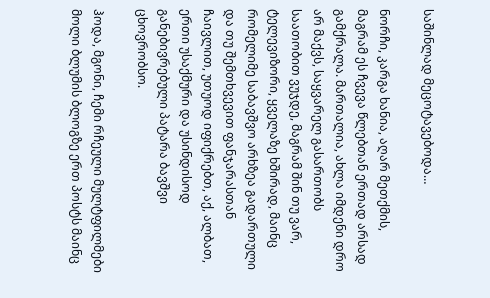საშინლად მეცოტავებოდა…

ნორჩი, კარგა ხანია, აღარ მეთქმის, მაგრამ ეს ჩვევა წლებთან ერთად არსად გამქრალა. მართალია, ახლა იმდენი დრო არ მაქვს, საყვარელ გასართობს საათობით ვუჯდე, მაგრამ შინ თუ ვარ, ტელევიზორი, ყველაზე ხშირად, მაინც რომელიმე საბავშვო არხზეა გადართული და თუ შემთხვევით ფანჯარასთან ჩაივლით, უთუოდ იფიქრებთ, აქ, ალბათ, ერთი უსაქმური და უსინდისოდ განებივრებული პატარა ბავშვი ცხოვრობსო.

ჰოდა, მგონი, ჩემი რჩეული მულტფილმები მოლი ბლუმის ბლოგზე ერთ პოსტს მაინც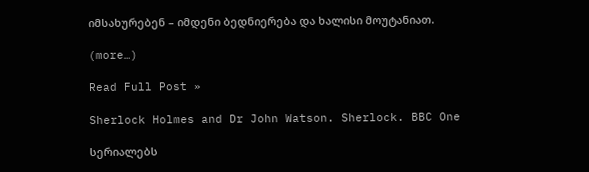იმსახურებენ – იმდენი ბედნიერება და ხალისი მოუტანიათ.

(more…)

Read Full Post »

Sherlock Holmes and Dr John Watson. Sherlock. BBC One

სერიალებს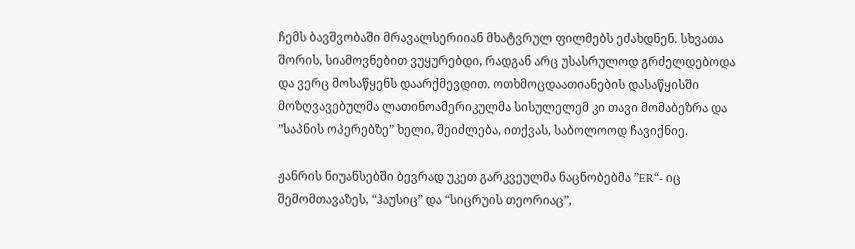ჩემს ბავშვობაში მრავალსერიიან მხატვრულ ფილმებს ეძახდნენ. სხვათა შორის, სიამოვნებით ვუყურებდი, რადგან არც უსასრულოდ გრძელდებოდა და ვერც მოსაწყენს დაარქმევდით. ოთხმოცდაათიანების დასაწყისში მოზღვავებულმა ლათინოამერიკულმა სისულელემ კი თავი მომაბეზრა და ”საპნის ოპერებზე” ხელი, შეიძლება, ითქვას, საბოლოოდ ჩავიქნიე.

ჟანრის ნიუანსებში ბევრად უკეთ გარკვეულმა ნაცნობებმა ”ER“- იც შემომთავაზეს, “ჰაუსიც” და “სიცრუის თეორიაც”,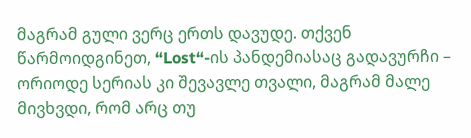მაგრამ გული ვერც ერთს დავუდე. თქვენ წარმოიდგინეთ, “Lost“-ის პანდემიასაც გადავურჩი – ორიოდე სერიას კი შევავლე თვალი, მაგრამ მალე მივხვდი, რომ არც თუ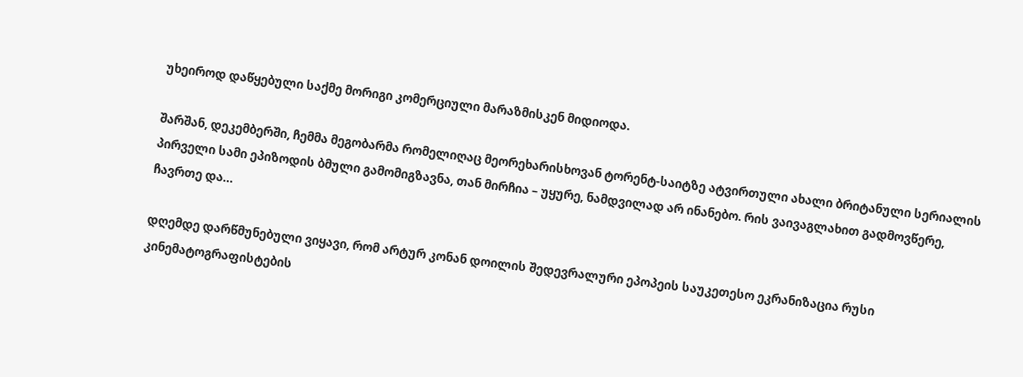უხეიროდ დაწყებული საქმე მორიგი კომერციული მარაზმისკენ მიდიოდა.

შარშან, დეკემბერში, ჩემმა მეგობარმა რომელიღაც მეორეხარისხოვან ტორენტ-საიტზე ატვირთული ახალი ბრიტანული სერიალის პირველი სამი ეპიზოდის ბმული გამომიგზავნა, თან მირჩია – უყურე, ნამდვილად არ ინანებო. რის ვაივაგლახით გადმოვწერე, ჩავრთე და…

დღემდე დარწმუნებული ვიყავი, რომ არტურ კონან დოილის შედევრალური ეპოპეის საუკეთესო ეკრანიზაცია რუსი კინემატოგრაფისტების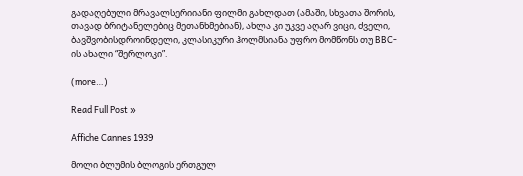გადაღებული მრავალსერიიანი ფილმი გახლდათ (ამაში, სხვათა შორის, თავად ბრიტანელებიც მეთანხმებიან), ახლა კი უკვე აღარ ვიცი, ძველი, ბავშვობისდროინდელი, კლასიკური ჰოლმსიანა უფრო მომწონს თუ BBC-ის ახალი “შერლოკი”.

(more…)

Read Full Post »

Affiche Cannes 1939

მოლი ბლუმის ბლოგის ერთგულ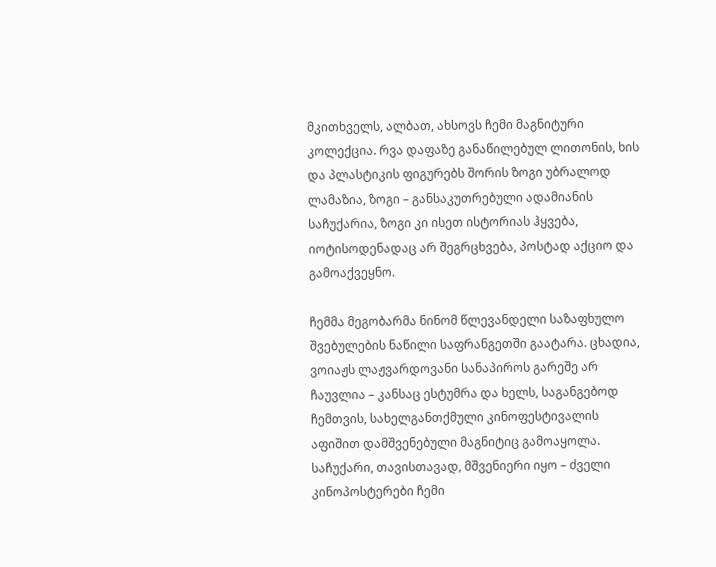მკითხველს, ალბათ, ახსოვს ჩემი მაგნიტური კოლექცია. რვა დაფაზე განაწილებულ ლითონის, ხის და პლასტიკის ფიგურებს შორის ზოგი უბრალოდ ლამაზია, ზოგი – განსაკუთრებული ადამიანის საჩუქარია, ზოგი კი ისეთ ისტორიას ჰყვება, იოტისოდენადაც არ შეგრცხვება, პოსტად აქციო და გამოაქვეყნო.

ჩემმა მეგობარმა ნინომ წლევანდელი საზაფხულო შვებულების ნაწილი საფრანგეთში გაატარა. ცხადია, ვოიაჟს ლაჟვარდოვანი სანაპიროს გარეშე არ ჩაუვლია – კანსაც ესტუმრა და ხელს, საგანგებოდ ჩემთვის, სახელგანთქმული კინოფესტივალის აფიშით დამშვენებული მაგნიტიც გამოაყოლა. საჩუქარი, თავისთავად, მშვენიერი იყო – ძველი კინოპოსტერები ჩემი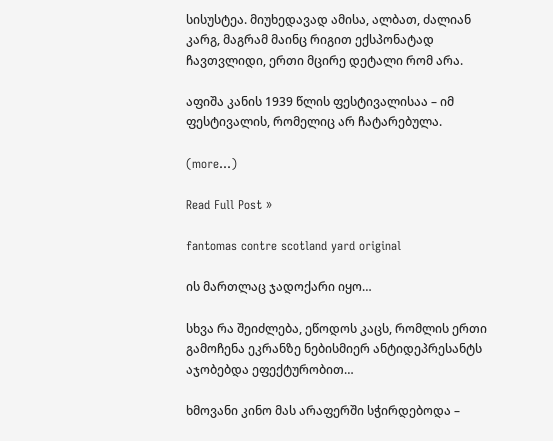სისუსტეა. მიუხედავად ამისა, ალბათ, ძალიან კარგ, მაგრამ მაინც რიგით ექსპონატად ჩავთვლიდი, ერთი მცირე დეტალი რომ არა.

აფიშა კანის 1939 წლის ფესტივალისაა – იმ ფესტივალის, რომელიც არ ჩატარებულა.

(more…)

Read Full Post »

fantomas contre scotland yard original

ის მართლაც ჯადოქარი იყო…

სხვა რა შეიძლება, ეწოდოს კაცს, რომლის ერთი გამოჩენა ეკრანზე ნებისმიერ ანტიდეპრესანტს აჯობებდა ეფექტურობით…

ხმოვანი კინო მას არაფერში სჭირდებოდა –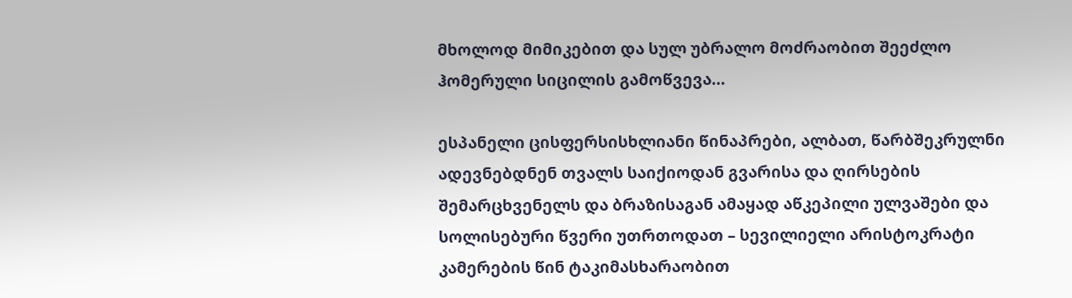მხოლოდ მიმიკებით და სულ უბრალო მოძრაობით შეეძლო ჰომერული სიცილის გამოწვევა…

ესპანელი ცისფერსისხლიანი წინაპრები, ალბათ, წარბშეკრულნი ადევნებდნენ თვალს საიქიოდან გვარისა და ღირსების შემარცხვენელს და ბრაზისაგან ამაყად აწკეპილი ულვაშები და სოლისებური წვერი უთრთოდათ – სევილიელი არისტოკრატი კამერების წინ ტაკიმასხარაობით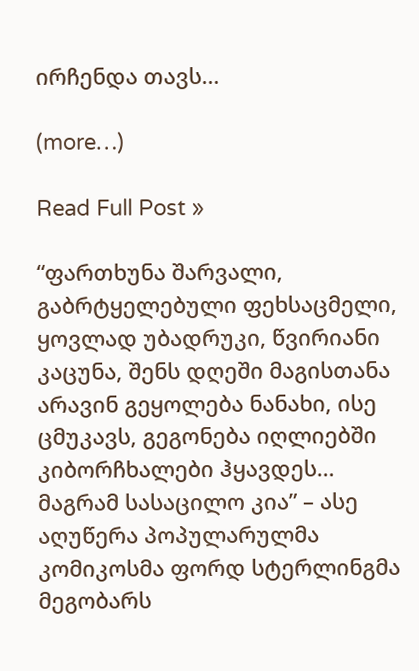ირჩენდა თავს…

(more…)

Read Full Post »

“ფართხუნა შარვალი, გაბრტყელებული ფეხსაცმელი, ყოვლად უბადრუკი, წვირიანი კაცუნა, შენს დღეში მაგისთანა არავინ გეყოლება ნანახი, ისე ცმუკავს, გეგონება იღლიებში კიბორჩხალები ჰყავდეს… მაგრამ სასაცილო კია” – ასე აღუწერა პოპულარულმა კომიკოსმა ფორდ სტერლინგმა მეგობარს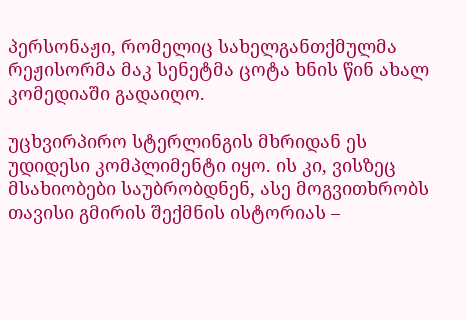პერსონაჟი, რომელიც სახელგანთქმულმა რეჟისორმა მაკ სენეტმა ცოტა ხნის წინ ახალ კომედიაში გადაიღო.

უცხვირპირო სტერლინგის მხრიდან ეს უდიდესი კომპლიმენტი იყო. ის კი, ვისზეც მსახიობები საუბრობდნენ, ასე მოგვითხრობს თავისი გმირის შექმნის ისტორიას –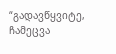“გადავწყვიტე, ჩამეცვა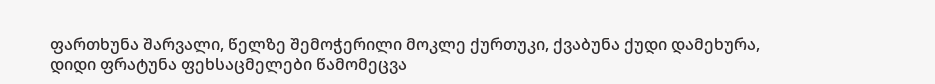ფართხუნა შარვალი, წელზე შემოჭერილი მოკლე ქურთუკი, ქვაბუნა ქუდი დამეხურა, დიდი ფრატუნა ფეხსაცმელები წამომეცვა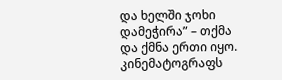და ხელში ჯოხი დამეჭირა” – თქმა და ქმნა ერთი იყო.  კინემატოგრაფს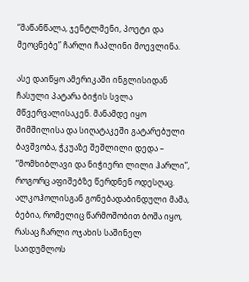“მაწანწალა, ჯენტლმენი, პოეტი და მეოცნებე” ჩარლი ჩაპლინი მოევლინა.

ასე დაიწყო ამერიკაში ინგლისიდან ჩასული პატარა ბიჭის სვლა მწვერვალისაკენ. მანამდე იყო შიმშილისა და სიღატაკეში გატარებული ბავშვობა, ჭკუაზე შეშლილი დედა – “მომხიბლავი და ნიჭიერი ლილი ჰარლი”, როგორც აფიშებზე წერდნენ ოდესღაც. ალკოჰოლისგან გონებადაბინდული მამა, ბებია, რომელიც წარმოშობით ბოშა იყო, რასაც ჩარლი ოჯახის საშინელ საიდუმლოს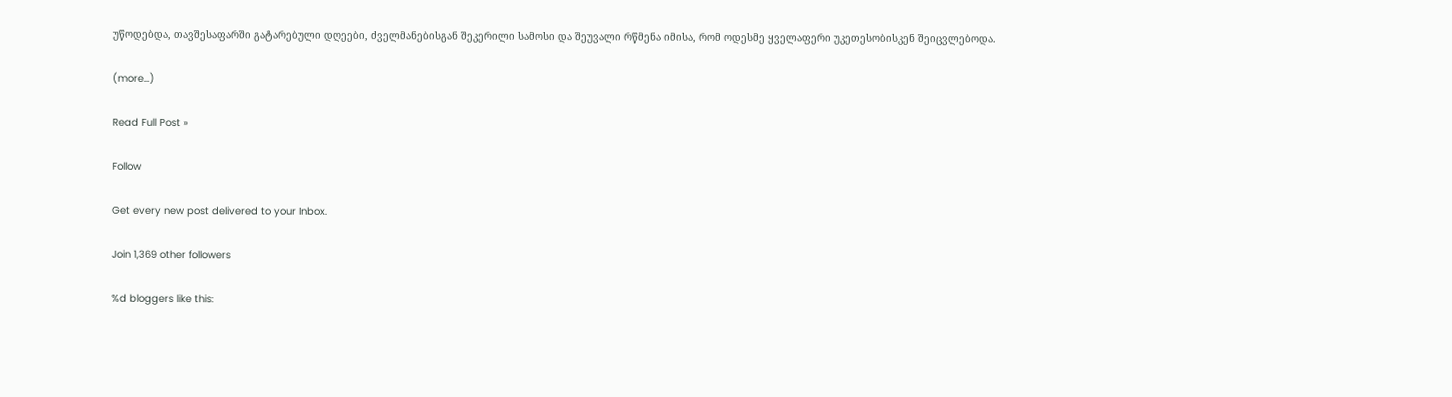უწოდებდა, თავშესაფარში გატარებული დღეები, ძველმანებისგან შეკერილი სამოსი და შეუვალი რწმენა იმისა, რომ ოდესმე ყველაფერი უკეთესობისკენ შეიცვლებოდა.

(more…)

Read Full Post »

Follow

Get every new post delivered to your Inbox.

Join 1,369 other followers

%d bloggers like this: